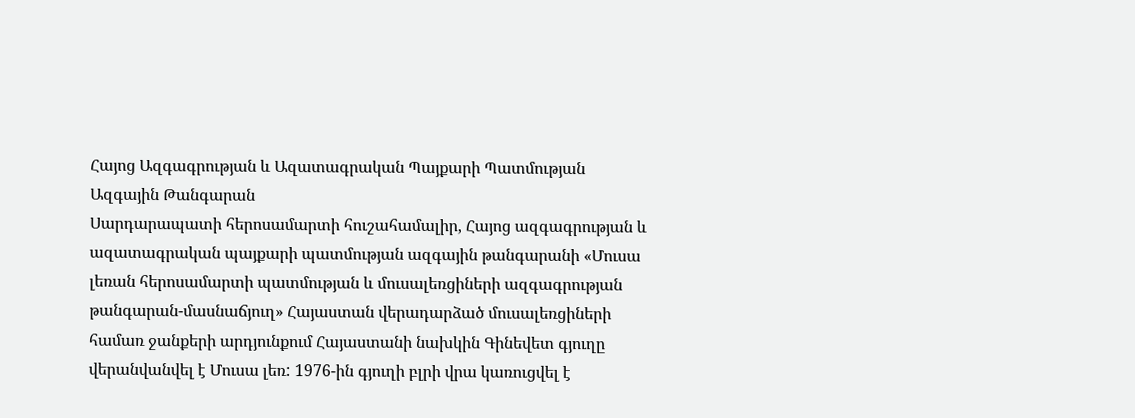Հայոց Ազգագրության և Ազատագրական Պայքարի Պատմության Ազգային Թանգարան
Սարդարապատի հերոսամարտի հուշահամալիր, Հայոց ազգագրության և ազատագրական պայքարի պատմության ազգային թանգարանի «Մուսա լեռան հերոսամարտի պատմության և մուսալեռցիների ազգագրության թանգարան-մասնաճյուղ» Հայաստան վերադարձած մուսալեռցիների համառ ջանքերի արդյունքում Հայաստանի նախկին Գինեվետ գյուղը վերանվանվել է Մուսա լեռ: 1976-ին գյուղի բլրի վրա կառուցվել է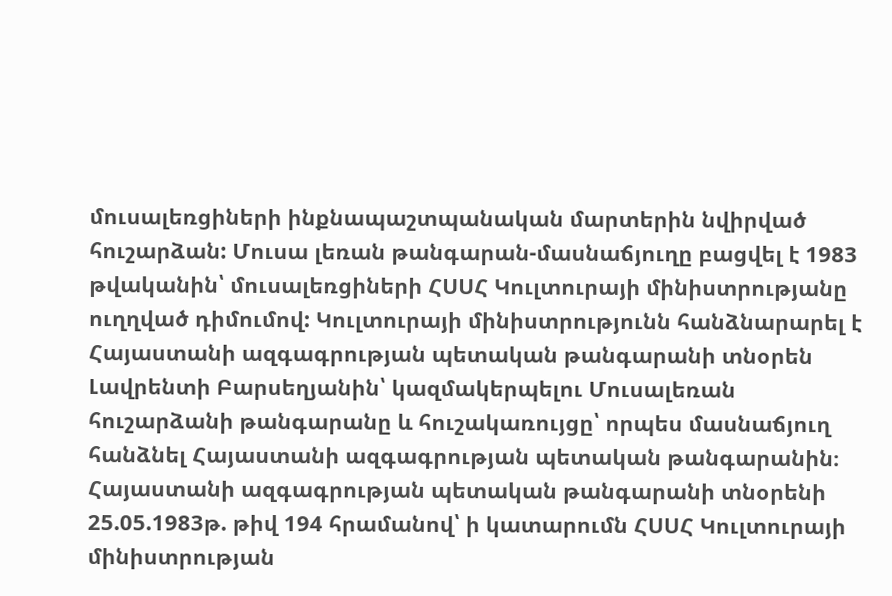մուսալեռցիների ինքնապաշտպանական մարտերին նվիրված հուշարձան: Մուսա լեռան թանգարան-մասնաճյուղը բացվել է 1983 թվականին՝ մուսալեռցիների ՀՍՍՀ Կուլտուրայի մինիստրությանը ուղղված դիմումով: Կուլտուրայի մինիստրությունն հանձնարարել է Հայաստանի ազգագրության պետական թանգարանի տնօրեն Լավրենտի Բարսեղյանին՝ կազմակերպելու Մուսալեռան հուշարձանի թանգարանը և հուշակառույցը՝ որպես մասնաճյուղ հանձնել Հայաստանի ազգագրության պետական թանգարանին։
Հայաստանի ազգագրության պետական թանգարանի տնօրենի 25.05.1983թ. թիվ 194 հրամանով՝ ի կատարումն ՀՍՍՀ Կուլտուրայի մինիստրության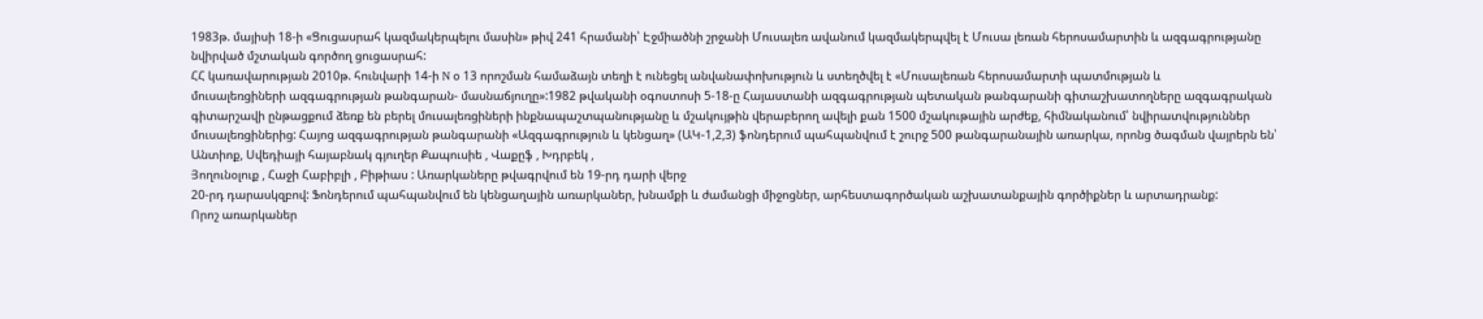1983թ. մայիսի 18-ի «Ցուցասրահ կազմակերպելու մասին» թիվ 241 հրամանի՝ Էջմիածնի շրջանի Մուսալեռ ավանում կազմակերպվել է Մուսա լեռան հերոսամարտին և ազգագրությանը նվիրված մշտական գործող ցուցասրահ:
ՀՀ կառավարության 2010թ. հունվարի 14-ի N օ 13 որոշման համաձայն տեղի է ունեցել անվանափոխություն և ստեղծվել է «Մուսալեռան հերոսամարտի պատմության և
մուսալեռցիների ազգագրության թանգարան- մասնաճյուղը»:1982 թվականի օգոստոսի 5-18-ը Հայաստանի ազգագրության պետական թանգարանի գիտաշխատողները ազգագրական գիտարշավի ընթացքում ձեռք են բերել մուսալեռցիների ինքնապաշտպանությանը և մշակույթին վերաբերող ավելի քան 1500 մշակութային արժեք, հիմնականում՝ նվիրատվություններ մուսալեռցիներից: Հայոց ազգագրության թանգարանի «Ազգագրություն և կենցաղ» (ԱԿ-1,2,3) ֆոնդերում պահպանվում է շուրջ 500 թանգարանային առարկա, որոնց ծագման վայրերն են՝ Անտիոք, Սվեդիայի հայաբնակ գյուղեր Քապուսիե , Վաքըֆ , Խդրբեկ ,
Յողունօլուք , Հաջի Հաբիբլի , Բիթիաս : Առարկաները թվագրվում են 19-րդ դարի վերջ
20-րդ դարասկզբով: Ֆոնդերում պահպանվում են կենցաղային առարկաներ, խնամքի և ժամանցի միջոցներ, արհեստագործական աշխատանքային գործիքներ և արտադրանք:
Որոշ առարկաներ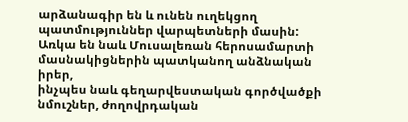արձանագիր են և ունեն ուղեկցող պատմություններ վարպետների մասին:
Առկա են նաև Մուսալեռան հերոսամարտի մասնակիցներին պատկանող անձնական իրեր,
ինչպես նաև գեղարվեստական գործվածքի նմուշներ, ժողովրդական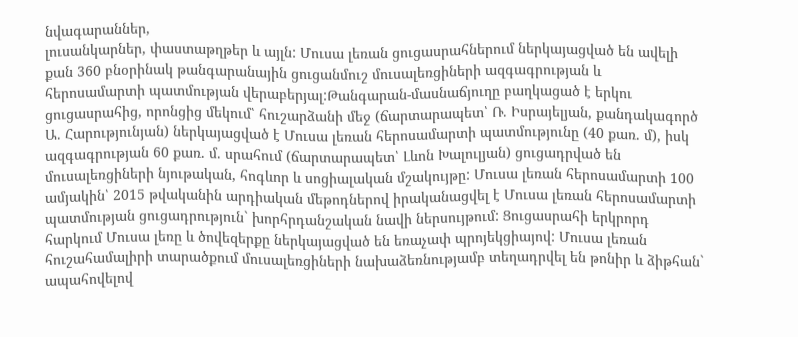նվագարաններ,
լուսանկարներ, փաստաթղթեր և այլն: Մուսա լեռան ցուցասրահներում ներկայացված են ավելի քան 360 բնօրինակ թանգարանային ցուցանմուշ մուսալեռցիների ազգագրության և հերոսամարտի պատմության վերաբերյալ:Թանգարան-մասնաճյուղը բաղկացած է երկու
ցուցասրահից, որոնցից մեկում՝ հուշարձանի մեջ (ճարտարապետ՝ Ռ. Իսրայելյան, քանդակագործ Ա. Հարությունյան) ներկայացված է Մուսա լեռան հերոսամարտի պատմությունը (40 քառ. մ), իսկ ազգագրության 60 քառ. մ. սրահում (ճարտարապետ՝ Լևոն Խալուլյան) ցուցադրված են մուսալեռցիների նյութական, հոգևոր և սոցիալական մշակույթը: Մուսա լեռան հերոսամարտի 100 ամյակին՝ 2015 թվականին արդիական մեթոդներով իրականացվել է Մուսա լեռան հերոսամարտի պատմության ցուցադրություն` խորհրդանշական նավի ներսույթում: Ցուցասրահի երկրորդ հարկում Մուսա լեռը և ծովեզերքը ներկայացված են եռաչափ պրոյեկցիայով: Մուսա լեռան հուշահամալիրի տարածքում մուսալեռցիների նախաձեռնությամբ տեղադրվել են թոնիր և ձիթհան` ապահովելով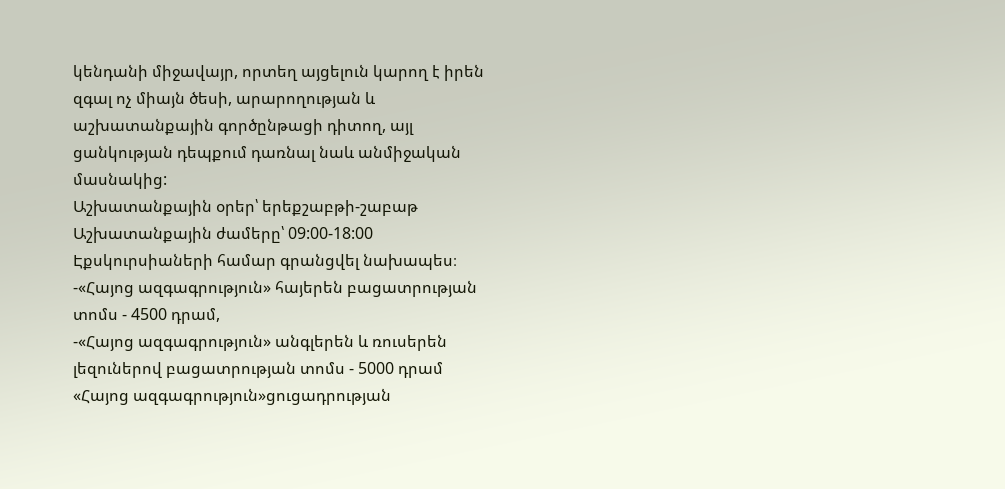կենդանի միջավայր, որտեղ այցելուն կարող է իրեն զգալ ոչ միայն ծեսի, արարողության և աշխատանքային գործընթացի դիտող, այլ ցանկության դեպքում դառնալ նաև անմիջական մասնակից:
Աշխատանքային օրեր՝ երեքշաբթի-շաբաթ
Աշխատանքային ժամերը՝ 09:00-18:00
Էքսկուրսիաների համար գրանցվել նախապես։
-«Հայոց ազգագրություն» հայերեն բացատրության տոմս - 4500 դրամ,
-«Հայոց ազգագրություն» անգլերեն և ռուսերեն լեզուներով բացատրության տոմս - 5000 դրամ
«Հայոց ազգագրություն»ցուցադրության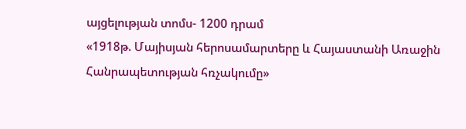այցելության տոմս- 1200 դրամ
«1918թ. Մայիսյան հերոսամարտերը և Հայաստանի Առաջին Հանրապետության հռչակումը»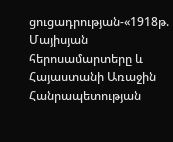ցուցադրության-«1918թ. Մայիսյան հերոսամարտերը և Հայաստանի Առաջին Հանրապետության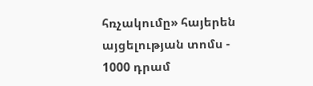հռչակումը» հայերեն այցելության տոմս - 1000 դրամ